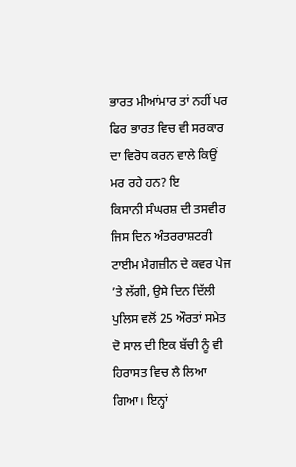ਭਾਰਤ ਮੀਆਂਮਾਰ ਤਾਂ ਨਹੀਂ ਪਰ ਫਿਰ ਭਾਰਤ ਵਿਚ ਵੀ ਸਰਕਾਰ ਦਾ ਵਿਰੋਧ ਕਰਨ ਵਾਲੇ ਕਿਉਂ ਮਰ ਰਹੇ ਹਨ? ਇ
ਕਿਸਾਨੀ ਸੰਘਰਸ਼ ਦੀ ਤਸਵੀਰ ਜਿਸ ਦਿਨ ਅੰਤਰਰਾਸ਼ਟਰੀ ਟਾਈਮ ਮੈਗਜ਼ੀਨ ਦੇ ਕਵਰ ਪੇਜ ’ਤੇ ਲੱਗੀ, ਉਸੇ ਦਿਨ ਦਿੱਲੀ ਪੁਲਿਸ ਵਲੋਂ 25 ਔਰਤਾਂ ਸਮੇਤ ਦੋ ਸਾਲ ਦੀ ਇਕ ਬੱਚੀ ਨੂੰ ਵੀ ਹਿਰਾਸਤ ਵਿਚ ਲੈ ਲਿਆ ਗਿਆ। ਇਨ੍ਹਾਂ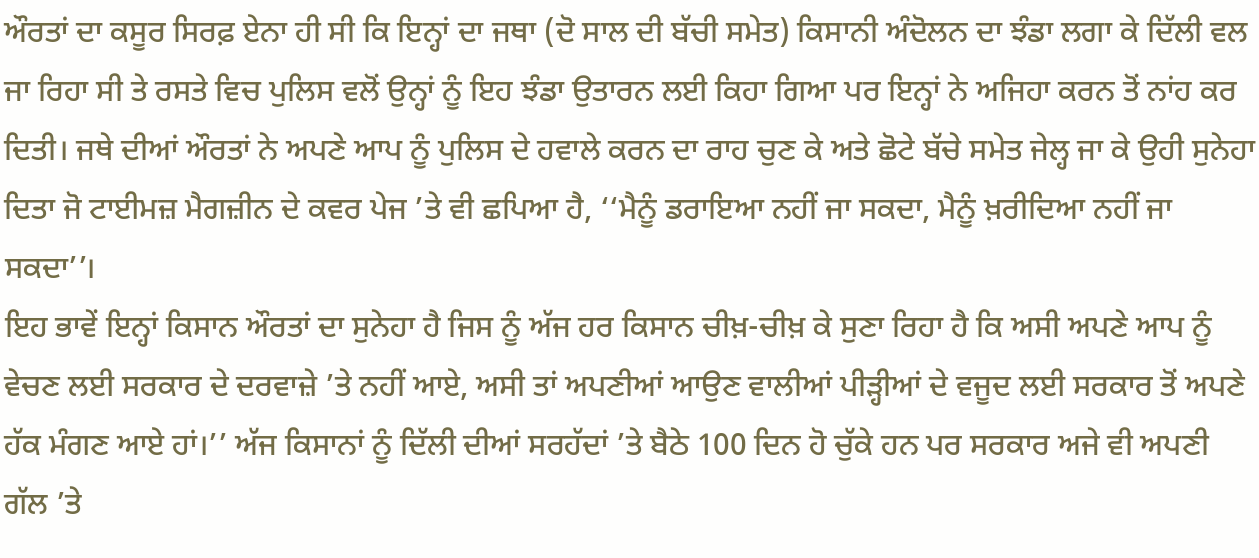ਔਰਤਾਂ ਦਾ ਕਸੂਰ ਸਿਰਫ਼ ਏਨਾ ਹੀ ਸੀ ਕਿ ਇਨ੍ਹਾਂ ਦਾ ਜਥਾ (ਦੋ ਸਾਲ ਦੀ ਬੱਚੀ ਸਮੇਤ) ਕਿਸਾਨੀ ਅੰਦੋਲਨ ਦਾ ਝੰਡਾ ਲਗਾ ਕੇ ਦਿੱਲੀ ਵਲ ਜਾ ਰਿਹਾ ਸੀ ਤੇ ਰਸਤੇ ਵਿਚ ਪੁਲਿਸ ਵਲੋਂ ਉਨ੍ਹਾਂ ਨੂੰ ਇਹ ਝੰਡਾ ਉਤਾਰਨ ਲਈ ਕਿਹਾ ਗਿਆ ਪਰ ਇਨ੍ਹਾਂ ਨੇ ਅਜਿਹਾ ਕਰਨ ਤੋਂ ਨਾਂਹ ਕਰ ਦਿਤੀ। ਜਥੇ ਦੀਆਂ ਔਰਤਾਂ ਨੇ ਅਪਣੇ ਆਪ ਨੂੰ ਪੁਲਿਸ ਦੇ ਹਵਾਲੇ ਕਰਨ ਦਾ ਰਾਹ ਚੁਣ ਕੇ ਅਤੇ ਛੋਟੇ ਬੱਚੇ ਸਮੇਤ ਜੇਲ੍ਹ ਜਾ ਕੇ ਉਹੀ ਸੁਨੇਹਾ ਦਿਤਾ ਜੋ ਟਾਈਮਜ਼ ਮੈਗਜ਼ੀਨ ਦੇ ਕਵਰ ਪੇਜ ’ਤੇ ਵੀ ਛਪਿਆ ਹੈ, ‘‘ਮੈਨੂੰ ਡਰਾਇਆ ਨਹੀਂ ਜਾ ਸਕਦਾ, ਮੈਨੂੰ ਖ਼ਰੀਦਿਆ ਨਹੀਂ ਜਾ ਸਕਦਾ’’।
ਇਹ ਭਾਵੇਂ ਇਨ੍ਹਾਂ ਕਿਸਾਨ ਔਰਤਾਂ ਦਾ ਸੁਨੇਹਾ ਹੈ ਜਿਸ ਨੂੰ ਅੱਜ ਹਰ ਕਿਸਾਨ ਚੀਖ਼-ਚੀਖ਼ ਕੇ ਸੁਣਾ ਰਿਹਾ ਹੈ ਕਿ ਅਸੀ ਅਪਣੇ ਆਪ ਨੂੰ ਵੇਚਣ ਲਈ ਸਰਕਾਰ ਦੇ ਦਰਵਾਜ਼ੇ ’ਤੇ ਨਹੀਂ ਆਏ, ਅਸੀ ਤਾਂ ਅਪਣੀਆਂ ਆਉਣ ਵਾਲੀਆਂ ਪੀੜ੍ਹੀਆਂ ਦੇ ਵਜੂਦ ਲਈ ਸਰਕਾਰ ਤੋਂ ਅਪਣੇ ਹੱਕ ਮੰਗਣ ਆਏ ਹਾਂ।’’ ਅੱਜ ਕਿਸਾਨਾਂ ਨੂੰ ਦਿੱਲੀ ਦੀਆਂ ਸਰਹੱਦਾਂ ’ਤੇ ਬੈਠੇ 100 ਦਿਨ ਹੋ ਚੁੱਕੇ ਹਨ ਪਰ ਸਰਕਾਰ ਅਜੇ ਵੀ ਅਪਣੀ ਗੱਲ ’ਤੇ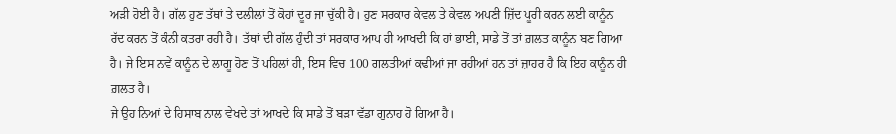ਅੜੀ ਹੋਈ ਹੈ। ਗੱਲ ਹੁਣ ਤੱਥਾਂ ਤੇ ਦਲੀਲਾਂ ਤੋਂ ਕੋਹਾਂ ਦੂਰ ਜਾ ਚੁੱਕੀ ਹੈ। ਹੁਣ ਸਰਕਾਰ ਕੇਵਲ ਤੇ ਕੇਵਲ ਅਪਣੀ ਜ਼ਿੱਦ ਪੂਰੀ ਕਰਨ ਲਈ ਕਾਨੂੰਨ ਰੱਦ ਕਰਨ ਤੋਂ ਕੰਨੀ ਕਤਰਾ ਰਹੀ ਹੈ। ਤੱਥਾਂ ਦੀ ਗੱਲ ਹੁੰਦੀ ਤਾਂ ਸਰਕਾਰ ਆਪ ਹੀ ਆਖਦੀ ਕਿ ਹਾਂ ਭਾਈ, ਸਾਡੇ ਤੋਂ ਤਾਂ ਗ਼ਲਤ ਕਾਨੂੰਨ ਬਣ ਗਿਆ ਹੈ। ਜੇ ਇਸ ਨਵੇਂ ਕਾਨੂੰਨ ਦੇ ਲਾਗੂ ਹੋਣ ਤੋਂ ਪਹਿਲਾਂ ਹੀ, ਇਸ ਵਿਚ 100 ਗਲਤੀਆਂ ਕਢੀਆਂ ਜਾ ਰਹੀਆਂ ਹਨ ਤਾਂ ਜ਼ਾਹਰ ਹੈ ਕਿ ਇਹ ਕਾਨੂੰਨ ਹੀ ਗ਼ਲਤ ਹੈ।
ਜੇ ਉਹ ਨਿਆਂ ਦੇ ਹਿਸਾਬ ਨਾਲ ਵੇਖਦੇ ਤਾਂ ਆਖਦੇ ਕਿ ਸਾਡੇ ਤੋਂ ਬੜਾ ਵੱਡਾ ਗੁਨਾਹ ਹੋ ਗਿਆ ਹੈ।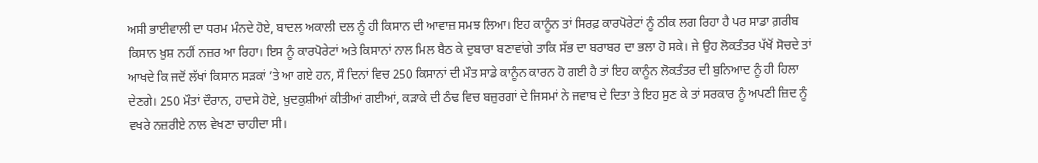ਅਸੀ ਭਾਈਵਾਲੀ ਦਾ ਧਰਮ ਮੰਨਦੇ ਹੋਏ, ਬਾਦਲ ਅਕਾਲੀ ਦਲ ਨੂੰ ਹੀ ਕਿਸਾਨ ਦੀ ਆਵਾਜ਼ ਸਮਝ ਲਿਆ। ਇਹ ਕਾਨੂੰਨ ਤਾਂ ਸਿਰਫ਼ ਕਾਰਪੋਰੇਟਾਂ ਨੂੰ ਠੀਕ ਲਗ ਰਿਹਾ ਹੈ ਪਰ ਸਾਡਾ ਗ਼ਰੀਬ ਕਿਸਾਨ ਖ਼ੁਸ਼ ਨਹੀਂ ਨਜ਼ਰ ਆ ਰਿਹਾ। ਇਸ ਨੂੰ ਕਾਰਪੋਰੇਟਾਂ ਅਤੇ ਕਿਸਾਨਾਂ ਨਾਲ ਮਿਲ ਬੈਠ ਕੇ ਦੁਬਾਰਾ ਬਣਾਵਾਂਗੇ ਤਾਕਿ ਸੱਭ ਦਾ ਬਰਾਬਰ ਦਾ ਭਲਾ ਹੋ ਸਕੇ। ਜੇ ਉਹ ਲੋਕਤੰਤਰ ਪੱਖੋਂ ਸੋਚਦੇ ਤਾਂ ਆਖਦੇ ਕਿ ਜਦੋਂ ਲੱਖਾਂ ਕਿਸਾਨ ਸੜਕਾਂ ’ਤੇ ਆ ਗਏ ਹਨ, ਸੌ ਦਿਨਾਂ ਵਿਚ 250 ਕਿਸਾਨਾਂ ਦੀ ਮੌਤ ਸਾਡੇ ਕਾਨੂੰਨ ਕਾਰਨ ਹੋ ਗਈ ਹੈ ਤਾਂ ਇਹ ਕਾਨੂੰਨ ਲੋਕਤੰਤਰ ਦੀ ਬੁਨਿਆਦ ਨੂੰ ਹੀ ਹਿਲਾ ਦੇਣਗੇ। 250 ਮੌਤਾਂ ਦੌਰਾਨ, ਹਾਦਸੇ ਹੋਏ, ਖ਼ੁਦਕੁਸ਼ੀਆਂ ਕੀਤੀਆਂ ਗਈਆਂ, ਕੜਾਕੇ ਦੀ ਠੰਢ ਵਿਚ ਬਜ਼ੁਰਗਾਂ ਦੇ ਜਿਸਮਾਂ ਨੇ ਜਵਾਬ ਦੇ ਦਿਤਾ ਤੇ ਇਹ ਸੁਣ ਕੇ ਤਾਂ ਸਰਕਾਰ ਨੂੰ ਅਪਣੀ ਜ਼ਿਦ ਨੂੰ ਵਖਰੇ ਨਜ਼ਰੀਏ ਨਾਲ ਵੇਖਣਾ ਚਾਹੀਦਾ ਸੀ।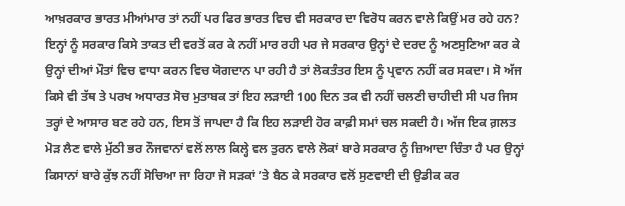ਆਖ਼ਰਕਾਰ ਭਾਰਤ ਮੀਆਂਮਾਰ ਤਾਂ ਨਹੀਂ ਪਰ ਫਿਰ ਭਾਰਤ ਵਿਚ ਵੀ ਸਰਕਾਰ ਦਾ ਵਿਰੋਧ ਕਰਨ ਵਾਲੇ ਕਿਉਂ ਮਰ ਰਹੇ ਹਨ? ਇਨ੍ਹਾਂ ਨੂੰ ਸਰਕਾਰ ਕਿਸੇ ਤਾਕਤ ਦੀ ਵਰਤੋਂ ਕਰ ਕੇ ਨਹੀਂ ਮਾਰ ਰਹੀ ਪਰ ਜੇ ਸਰਕਾਰ ਉਨ੍ਹਾਂ ਦੇ ਦਰਦ ਨੂੰ ਅਣਸੁਣਿਆ ਕਰ ਕੇ ਉਨ੍ਹਾਂ ਦੀਆਂ ਮੌਤਾਂ ਵਿਚ ਵਾਧਾ ਕਰਨ ਵਿਚ ਯੋਗਦਾਨ ਪਾ ਰਹੀ ਹੈ ਤਾਂ ਲੋਕਤੰਤਰ ਇਸ ਨੂੰ ਪ੍ਰਵਾਨ ਨਹੀਂ ਕਰ ਸਕਦਾ। ਸੋ ਅੱਜ ਕਿਸੇ ਵੀ ਤੱਥ ਤੇ ਪਰਖ ਅਧਾਰਤ ਸੋਚ ਮੁਤਾਬਕ ਤਾਂ ਇਹ ਲੜਾਈ 100 ਦਿਨ ਤਕ ਵੀ ਨਹੀਂ ਚਲਣੀ ਚਾਹੀਦੀ ਸੀ ਪਰ ਜਿਸ ਤਰ੍ਹਾਂ ਦੇ ਆਸਾਰ ਬਣ ਰਹੇ ਹਨ, ਇਸ ਤੋਂ ਜਾਪਦਾ ਹੈ ਕਿ ਇਹ ਲੜਾਈ ਹੋਰ ਕਾਫ਼ੀ ਸਮਾਂ ਚਲ ਸਕਦੀ ਹੈ। ਅੱਜ ਇਕ ਗ਼ਲਤ ਮੋੜ ਲੈਣ ਵਾਲੇ ਮੁੱਠੀ ਭਰ ਨੌਜਵਾਨਾਂ ਵਲੋਂ ਲਾਲ ਕਿਲ੍ਹੇ ਵਲ ਤੁਰਨ ਵਾਲੇ ਲੋਕਾਂ ਬਾਰੇ ਸਰਕਾਰ ਨੂੰ ਜ਼ਿਆਦਾ ਚਿੰਤਾ ਹੈ ਪਰ ਉਨ੍ਹਾਂ ਕਿਸਾਨਾਂ ਬਾਰੇ ਕੁੱਝ ਨਹੀਂ ਸੋਚਿਆ ਜਾ ਰਿਹਾ ਜੋ ਸੜਕਾਂ ’ਤੇ ਬੈਠ ਕੇ ਸਰਕਾਰ ਵਲੋਂ ਸੁਣਵਾਈ ਦੀ ਉਡੀਕ ਕਰ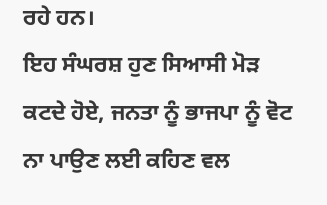ਰਹੇ ਹਨ।
ਇਹ ਸੰਘਰਸ਼ ਹੁਣ ਸਿਆਸੀ ਮੋੜ ਕਟਦੇ ਹੋਏ, ਜਨਤਾ ਨੂੰ ਭਾਜਪਾ ਨੂੰ ਵੋਟ ਨਾ ਪਾਉਣ ਲਈ ਕਹਿਣ ਵਲ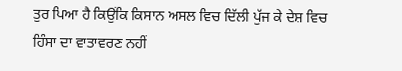ਤੁਰ ਪਿਆ ਹੈ ਕਿਉਂਕਿ ਕਿਸਾਨ ਅਸਲ ਵਿਚ ਦਿੱਲੀ ਪੁੱਜ ਕੇ ਦੇਸ਼ ਵਿਚ ਹਿੰਸਾ ਦਾ ਵਾਤਾਵਰਣ ਨਹੀਂ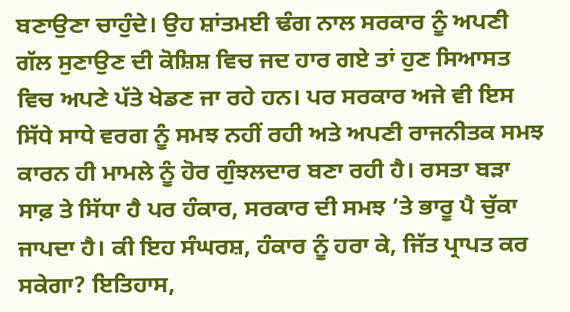ਬਣਾਉਣਾ ਚਾਹੁੰਦੇ। ਉਹ ਸ਼ਾਂਤਮਈ ਢੰਗ ਨਾਲ ਸਰਕਾਰ ਨੂੰ ਅਪਣੀ ਗੱਲ ਸੁਣਾਉਣ ਦੀ ਕੋਸ਼ਿਸ਼ ਵਿਚ ਜਦ ਹਾਰ ਗਏ ਤਾਂ ਹੁਣ ਸਿਆਸਤ ਵਿਚ ਅਪਣੇ ਪੱਤੇ ਖੇਡਣ ਜਾ ਰਹੇ ਹਨ। ਪਰ ਸਰਕਾਰ ਅਜੇ ਵੀ ਇਸ ਸਿੱਧੇ ਸਾਧੇ ਵਰਗ ਨੂੰ ਸਮਝ ਨਹੀਂ ਰਹੀ ਅਤੇ ਅਪਣੀ ਰਾਜਨੀਤਕ ਸਮਝ ਕਾਰਨ ਹੀ ਮਾਮਲੇ ਨੂੰ ਹੋਰ ਗੁੰਝਲਦਾਰ ਬਣਾ ਰਹੀ ਹੈ। ਰਸਤਾ ਬੜਾ ਸਾਫ਼ ਤੇ ਸਿੱਧਾ ਹੈ ਪਰ ਹੰਕਾਰ, ਸਰਕਾਰ ਦੀ ਸਮਝ ’ਤੇ ਭਾਰੂ ਪੈ ਚੁੱਕਾ ਜਾਪਦਾ ਹੈ। ਕੀ ਇਹ ਸੰਘਰਸ਼, ਹੰਕਾਰ ਨੂੰ ਹਰਾ ਕੇ, ਜਿੱਤ ਪ੍ਰਾਪਤ ਕਰ ਸਕੇਗਾ? ਇਤਿਹਾਸ,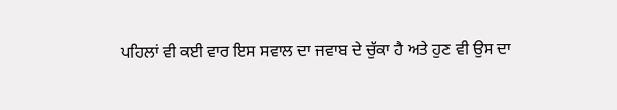ਪਹਿਲਾਂ ਵੀ ਕਈ ਵਾਰ ਇਸ ਸਵਾਲ ਦਾ ਜਵਾਬ ਦੇ ਚੁੱਕਾ ਹੈ ਅਤੇ ਹੁਣ ਵੀ ਉਸ ਦਾ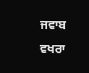ਜਵਾਬ ਵਖਰਾ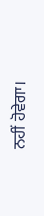ਨਹੀਂ ਹੋਵੇਗਾ।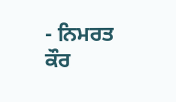- ਨਿਮਰਤ ਕੌਰ